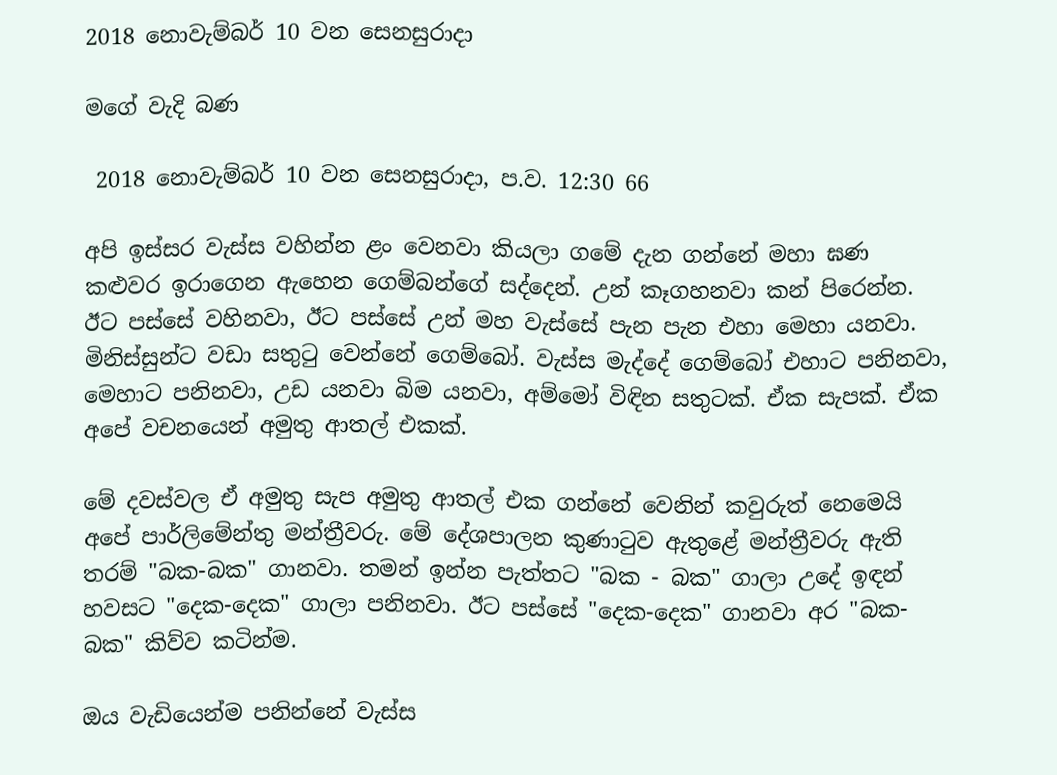2018 නොවැම්බර් 10 වන සෙනසුරාදා

මගේ වැදි බණ

 2018 නොවැම්බර් 10 වන සෙනසුරාදා, ප.ව. 12:30 66

අපි ඉස්සර වැස්ස වහින්න ළං වෙනවා කියලා ගමේ දැන ගන්නේ මහා ඝණ කළුවර ඉරාගෙන ඇහෙන ගෙම්බන්ගේ සද්දෙන්. උන් කෑගහනවා කන් පිරෙන්න. ඊට පස්සේ වහිනවා, ඊට පස්සේ උන් මහ වැස්සේ පැන පැන එහා මෙහා යනවා. මිනිස්සුන්ට වඩා සතුටු වෙන්නේ ගෙම්බෝ. වැස්ස මැද්දේ ගෙම්බෝ එහාට පනිනවා, මෙහාට පනිනවා, උඩ යනවා බිම යනවා, අම්මෝ විඳින සතුටක්. ඒක සැපක්. ඒක අපේ වචනයෙන් අමුතු ආතල් එකක්.

මේ දවස්වල ඒ අමුතු සැප අමුතු ආතල් එක ගන්නේ වෙනින් කවුරුත් නෙමෙයි අපේ පාර්ලිමේන්තු මන්ත්‍රීවරු. මේ දේශපාලන කුණාටුව ඇතුළේ මන්ත්‍රීවරු ඇති තරම් "බක-බක" ගානවා. තමන් ඉන්න පැත්තට "බක - බක" ගාලා උදේ ඉඳන් හවසට "දෙක-දෙක" ගාලා පනිනවා. ඊට පස්සේ "දෙක-දෙක" ගානවා අර "බක-බක" කිව්ව කටින්ම.

ඔය වැඩියෙන්ම පනින්නේ වැස්ස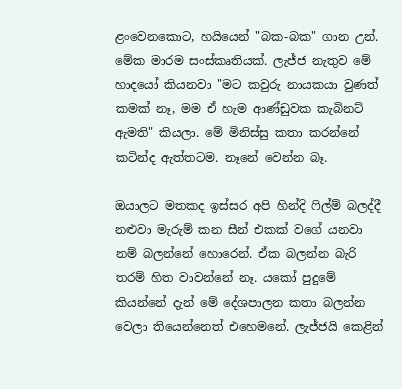ළංවෙනකොට, හයියෙන් "බක-බක" ගාන උන්. මේක මාරම සංස්කෘතියක්. ලැජ්ජ නැතුව මේ හාදයෝ කියනවා "මට කවුරු නායකයා වුණත් කමක් නෑ, මම ඒ හැම ආණ්ඩුවක කැබිනට් ඇමති" කියලා. මේ මිනිස්සු කතා කරන්නේ කටින්ද ඇත්තටම. නෑනේ වෙන්න බෑ.

ඔයාලට මතකද ඉස්සර අපි හින්දි ෆිල්ම් බලද්දී නළුවා මැරුම් කන සීන් එකක් වගේ යනවා නම් බලන්නේ හොරෙන්. ඒක බලන්න බැරි තරම් හිත වාවන්නේ නෑ. යකෝ පුදුමේ කියන්නේ දැන් මේ දේශපාලන කතා බලන්න වෙලා තියෙන්නෙත් එහෙමනේ. ලැජ්ජයි කෙළින්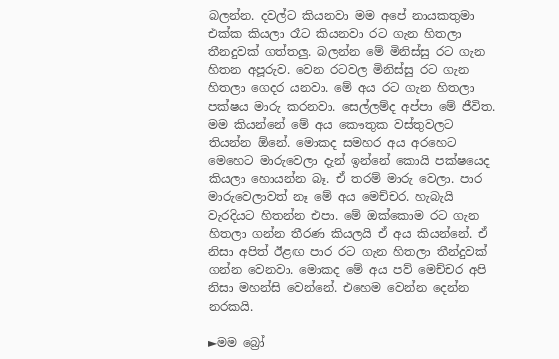බලන්න. දවල්ට කියනවා මම අපේ නායකතුමා එක්ක කියලා රෑට කියනවා රට ගැන හිතලා තීනදුවක් ගත්තලු. බලන්න මේ මිනිස්සු රට ගැන හිතන අපූරුව. වෙන රටවල මිනිස්සු රට ගැන හිතලා ගෙදර යනවා. මේ අය රට ගැන හිතලා පක්ෂය මාරු කරනවා. සෙල්ලම්ද අප්පා මේ ජීවිත. මම කියන්නේ මේ අය කෞතුක වස්තුවලට තියන්න ඕනේ. මොකද සමහර අය අරහෙට මෙහෙට මාරුවෙලා දැන් ඉන්නේ කොයි පක්ෂයෙද කියලා හොයන්න බෑ. ඒ තරම් මාරු වෙලා. පාර මාරුවෙලාවත් නෑ මේ අය මෙච්චර. හැබැයි වැරදියට හිතන්න එපා. මේ ඔක්කොම රට ගැන හිතලා ගන්න තීරණ කියලයි ඒ අය කියන්නේ. ඒ නිසා අපිත් ඊළඟ පාර රට ගැන හිතලා තීන්දුවක් ගන්න වෙනවා. මොකද මේ අය පව් මෙච්චර අපි නිසා මහන්සි වෙන්නේ. එහෙම වෙන්න දෙන්න නරකයි.

►මම බ්‍රෝ